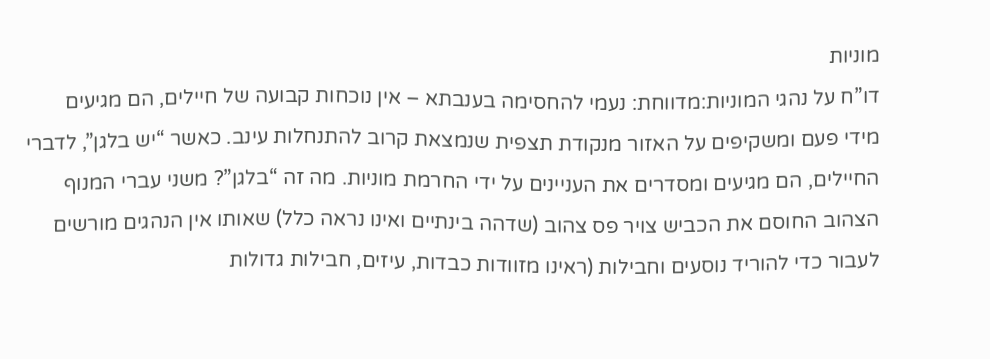מוניות
דו”ח על נהגי המוניות:מדווחת: נעמי להחסימה בענבתא – אין נוכחות קבועה של חיילים, הם מגיעים מידי פעם ומשקיפים על האזור מנקודת תצפית שנמצאת קרוב להתנחלות עינב. כאשר “יש בלגן”, לדברי החיילים, הם מגיעים ומסדרים את העניינים על ידי החרמת מוניות. מה זה “בלגן”? משני עברי המנוף הצהוב החוסם את הכביש צויר פס צהוב (שדהה בינתיים ואינו נראה כלל) שאותו אין הנהגים מורשים לעבור כדי להוריד נוסעים וחבילות (ראינו מזוודות כבדות, עיזים, חבילות גדולות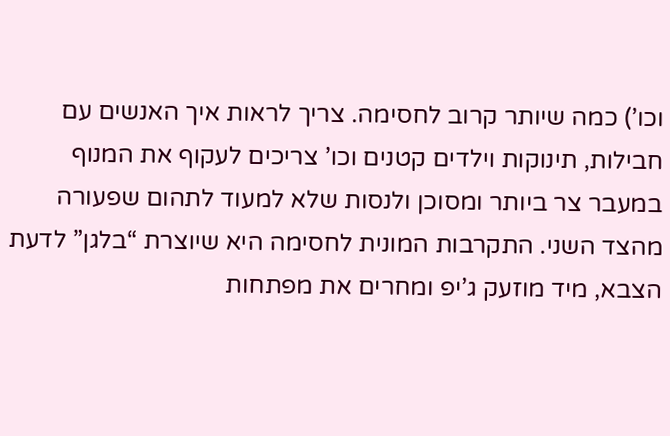וכו’) כמה שיותר קרוב לחסימה. צריך לראות איך האנשים עם חבילות, תינוקות וילדים קטנים וכו’ צריכים לעקוף את המנוף במעבר צר ביותר ומסוכן ולנסות שלא למעוד לתהום שפעורה מהצד השני. התקרבות המונית לחסימה היא שיוצרת “בלגן” לדעת הצבא, מיד מוזעק ג’יפ ומחרים את מפתחות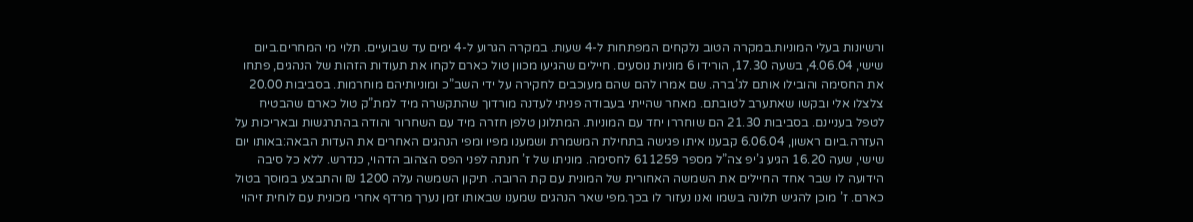ורשיונות בעלי המוניות.במקרה הטוב נלקחים המפתחות ל-4 שעות. במקרה הגרוע ל-4 ימים עד שבועיים. תלוי מי המחרים.ביום שישי, 4.06.04, בשעה 17.30, הורידו 6 מוניות נוסעים. חיילים שהגיעו מכוון טול כארם לקחו את תעודות הזהות של הנהגים, פתחו את החסימה והובילו אותם לג’ברה. שם אמרו להם שהם מעוכבים לחקירה על ידי השב”כ ומוניותיהם מוחרמות. בסביבות 20.00 צלצלו אלי ובקשו שאתערב לטובתם. מאחר שהייתי בעבודה פניתי לעדנה מורדוך שהתקשרה מיד למת”ק טול כארם שהבטיח לטפל בעניינם. בסביבות 21.30 הם שוחררו יחד עם המוניות. המתלונן טלפן חזרה מיד עם השחרור והודה בהתרגשות ובאריכות על העזרה.ביום ראשון, 6.06.04 קבענו איתו פגישה בתחילת המשמרת ושמענו מפיו ומפי הנהגים האחרים את העדות הבאה:באותו יום שישי, שעה 16.20 הגיע ג’יפ צה”ל מספר 611259 לחסימה. מוניתו של ז’ חנתה לפני הפס הצהוב הדהוי, כנדרש. ללא כל סיבה הידועה לו שבר אחד החיילים את השמשה האחורית של המונית עם קת הרובה. תיקון השמשה עלה 1200 ₪ והתבצע במוסך בטול כארם. ז’ מוכן להגיש תלונה בשמו ואנו נעזור לו בכך.מפי שאר הנהגים שמענו שבאותו זמן נערך מרדף אחרי מכונית עם לוחית זיהוי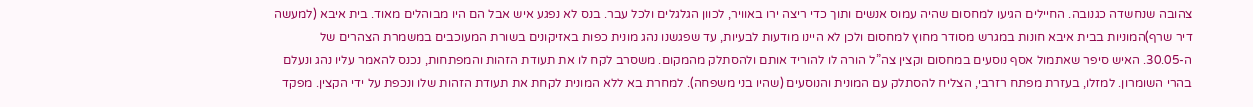צהובה שנחשדה כגנובה. החיילים הגיעו למחסום שהיה עמוס אנשים ותוך כדי ריצה ירו באוויר, לכוון הגלגלים ולכל עבר. בנס לא נפגע איש אבל הם היו מבוהלים מאוד. בית איבא (למעשה דיר שרף)המוניות בבית איבא חונות במגרש מסודר מחוץ למחסום ולכן לא היינו מודעות לבעיות, עד שפגשנו נהג מונית כפות באזיקונים בשורת המעוכבים במשמרת הצהרים של ה-30.05. האיש סיפר שאתמול אסף נוסעים במחסום וקצין צה”ל הורה לו להוריד אותם ולהסתלק מהמקום. משסרב לקח לו את תעודת הזהות והמפתחות, נכנס להאמר עליו נהג ונעלם בהרי השומרון. למזלו, בעזרת מפתח רזרבי, הצליח להסתלק עם המונית והנוסעים (שהיו בני משפחה). למחרת בא ללא המונית לקחת את תעודת הזהות שלו ונכפת על ידי הקצין. מפקד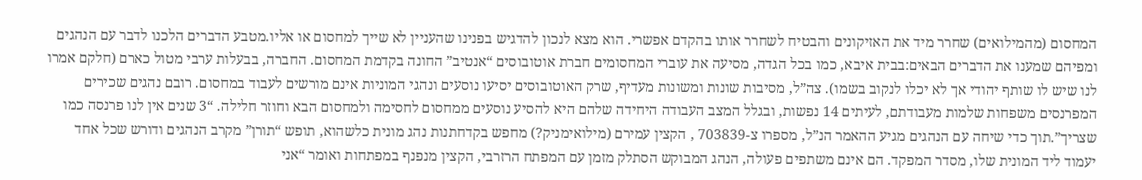המחסום (מהמילואים) שחרר מיד את האזיקונים והבטיח לשחרר אותו בהקדם אפשרי. הוא מצא לנכון להדגיש בפנינו שהעניין לא שייך למחסום או אליו.מטבע הדברים הלכנו לדבר עם הנהגים ומפיהם שמענו את הדברים הבאים:בבית איבא, כמו בכל הגדה, מסיעה את עוברי המחסומים חברת אוטובוסים “אנטיב” החונה בקדמת המחסום. החברה, בבעלות ערבי מטול כארם (חלקם אמרו לנו שיש לו שותף יהודי אך לא יכלו לנקוב בשמו). צה”ל, מסיבות שונות ומשונות מעדיף, שרק האוטובוסים יסיעו נוסעים ונהגי המוניות אינם מורשים לעבוד במחסום. רובם נהגים שכירים המפרנסים משפחות שלמות מעבודתם, לעיתים 14 נפשות, ובגלל המצב העבודה היחידה שלהם היא להסיע נוסעים ממחסום לחסימה ולמחסום הבא וחוזר חלילה. “3 שנים אין לנו פרנסה כמו שצריך”.תוך כדי שיחה עם הנהגים מגיע ההאמר הנ”ל, מספרו צ-703839 , הקצין עמירם (מילואימניק?) מחפש בקדחתנות נהג מונית כלשהוא, תופש “תורן” מקרב הנהגים ודורש שכל אחד יעמוד ליד המונית שלו, מסדר המפקד. הם אינם משתפים פעולה, הנהג המבוקש הסתלק מזמן עם המפתח הרזרבי, הקצין מנפנף במפתחות ואומר “אני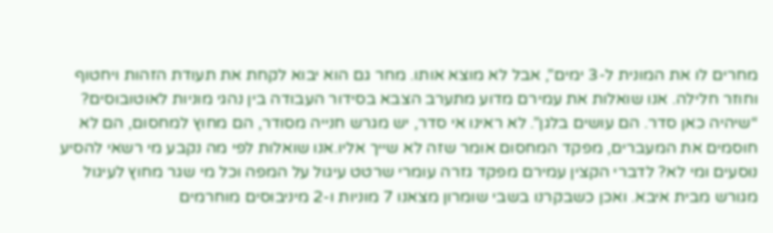מחרים לו את המונית ל-3 ימים”, אבל לא מוצא אותו. מחר גם הוא יבוא לקחת את תעודת הזהות ויחטוף וחוזר חלילה. אנו שואלות את עמירם מדוע מתערב הצבא בסידור העבודה בין נהגי מוניות לאוטובוסים? “שיהיה כאן סדר. הם עושים בלגן”. לא ראינו אי סדר, יש מגרש חנייה מסודר, הם מחוץ למחסום, הם לא חוסמים את המעברים, מפקד המחסום אומר שזה לא שייך אליו.אנו שואלות לפי מה נקבע מי רשאי להסיע נוסעים ומי לא? לדברי הקצין עמירם מפקד גזרה עומרי שרטט עיגול על המפה וכל מי שגר מחוץ לעיגול מגורש מבית איבא. ואכן כשבקרנו בשבי שומרון מצאנו 7 מוניות ו-2 מיניבוסים מוחרמים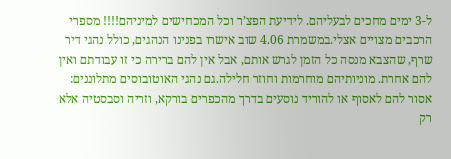ל-3 ימים מחכים לבעליהם. לידיעת הפצ’ר וכל המכחישים למיניהם!!!! מספרי הרכבים מצויים אצלי.במשמרת 4.06 שוב אישרו בפנינו הנהגים, כולל נהגי דיר שרף, שהצבא מנסה כל הזמן לגרש אותם, אבל אין להם ברירה כי זו עבודתם ואין להם אחרת. מוניותיהם מוחרמות וחוזר חלילה.גם נהגי האוטובוסים מתלוננים: אסור להם לאסוף או להוריד נוסעים בדרך מהכפרים בורקא, וזריה וסבסטיה אלא רק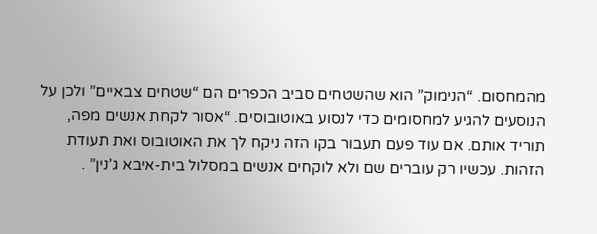מהמחסום. “הנימוק” הוא שהשטחים סביב הכפרים הם “שטחים צבאיים” ולכן על הנוסעים להגיע למחסומים כדי לנסוע באוטובוסים. “אסור לקחת אנשים מפה, תוריד אותם. אם עוד פעם תעבור בקו הזה ניקח לך את האוטובוס ואת תעודת הזהות. עכשיו רק עוברים שם ולא לוקחים אנשים במסלול בית-איבא ג’נין” .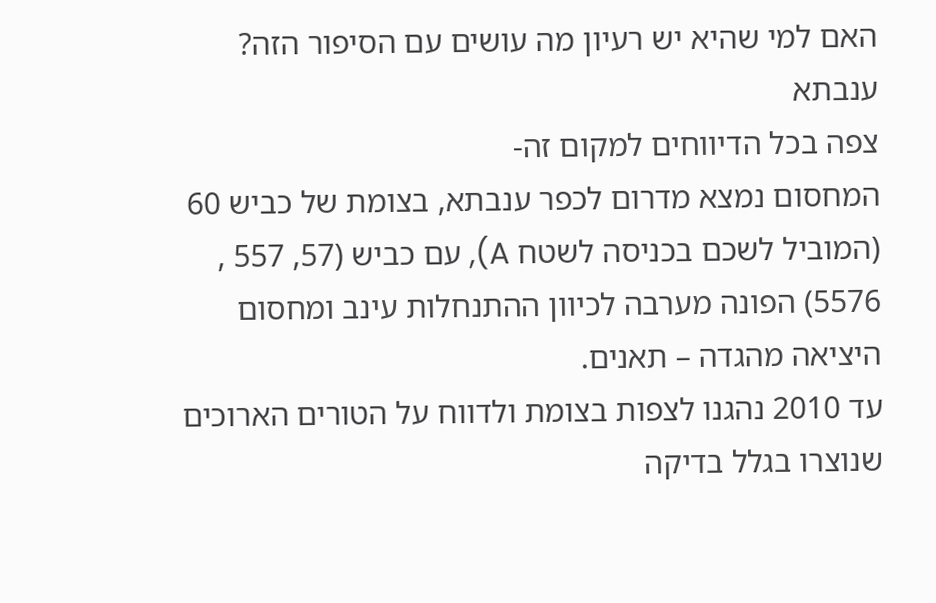האם למי שהיא יש רעיון מה עושים עם הסיפור הזה?
ענבתא
צפה בכל הדיווחים למקום זה-
המחסום נמצא מדרום לכפר ענבתא, בצומת של כביש 60 (המוביל לשכם בכניסה לשטח A), עם כביש (57, 557 , 5576) הפונה מערבה לכיוון ההתנחלות עינב ומחסום היציאה מהגדה – תאנים.
עד 2010 נהגנו לצפות בצומת ולדווח על הטורים הארוכים שנוצרו בגלל בדיקה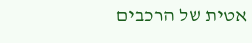אטית של הרכבים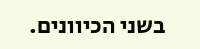בשני הכיוונים.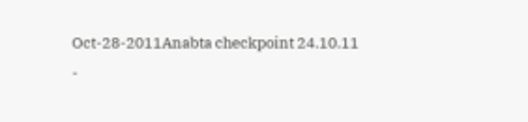Oct-28-2011Anabta checkpoint 24.10.11
-